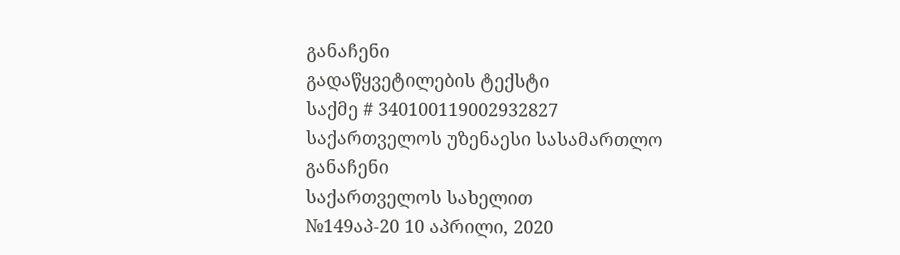განაჩენი
გადაწყვეტილების ტექსტი
საქმე # 340100119002932827
საქართველოს უზენაესი სასამართლო
განაჩენი
საქართველოს სახელით
№149აპ-20 10 აპრილი, 2020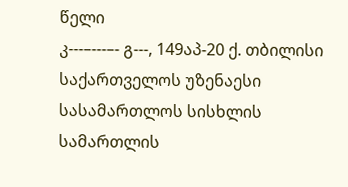წელი
კ---–---–- გ---, 149აპ-20 ქ. თბილისი
საქართველოს უზენაესი სასამართლოს სისხლის სამართლის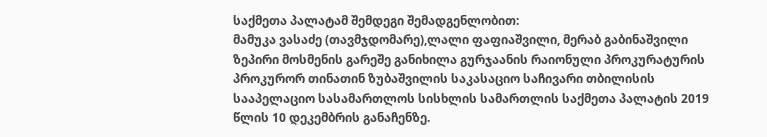საქმეთა პალატამ შემდეგი შემადგენლობით:
მამუკა ვასაძე (თავმჯდომარე),ლალი ფაფიაშვილი, მერაბ გაბინაშვილი
ზეპირი მოსმენის გარეშე განიხილა გურჯაანის რაიონული პროკურატურის პროკურორ თინათინ ზუბაშვილის საკასაციო საჩივარი თბილისის სააპელაციო სასამართლოს სისხლის სამართლის საქმეთა პალატის 2019 წლის 10 დეკემბრის განაჩენზე.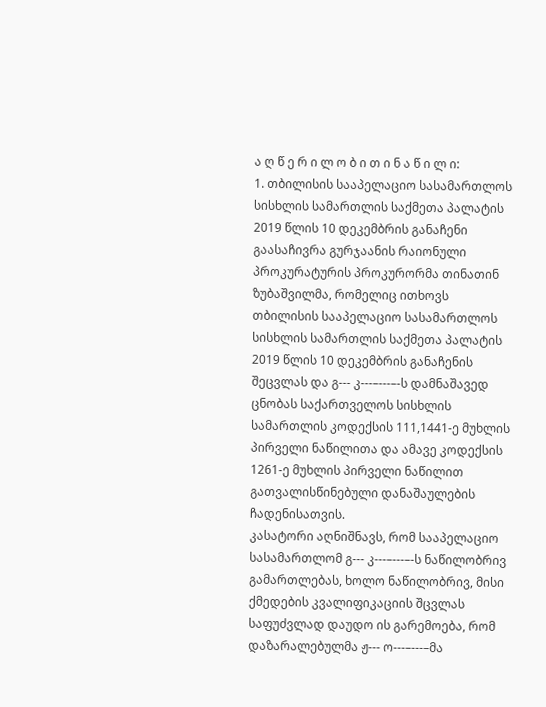ა ღ წ ე რ ი ლ ო ბ ი თ ი ნ ა წ ი ლ ი:
1. თბილისის სააპელაციო სასამართლოს სისხლის სამართლის საქმეთა პალატის 2019 წლის 10 დეკემბრის განაჩენი გაასაჩივრა გურჯაანის რაიონული პროკურატურის პროკურორმა თინათინ ზუბაშვილმა, რომელიც ითხოვს თბილისის სააპელაციო სასამართლოს სისხლის სამართლის საქმეთა პალატის 2019 წლის 10 დეკემბრის განაჩენის შეცვლას და გ--- კ---–---–-ს დამნაშავედ ცნობას საქართველოს სისხლის სამართლის კოდექსის 111,1441-ე მუხლის პირველი ნაწილითა და ამავე კოდექსის 1261-ე მუხლის პირველი ნაწილით გათვალისწინებული დანაშაულების ჩადენისათვის.
კასატორი აღნიშნავს, რომ სააპელაციო სასამართლომ გ--- კ---–---–-ს ნაწილობრივ გამართლებას, ხოლო ნაწილობრივ, მისი ქმედების კვალიფიკაციის შცვლას საფუძვლად დაუდო ის გარემოება, რომ დაზარალებულმა ჟ--- ო---–---–მა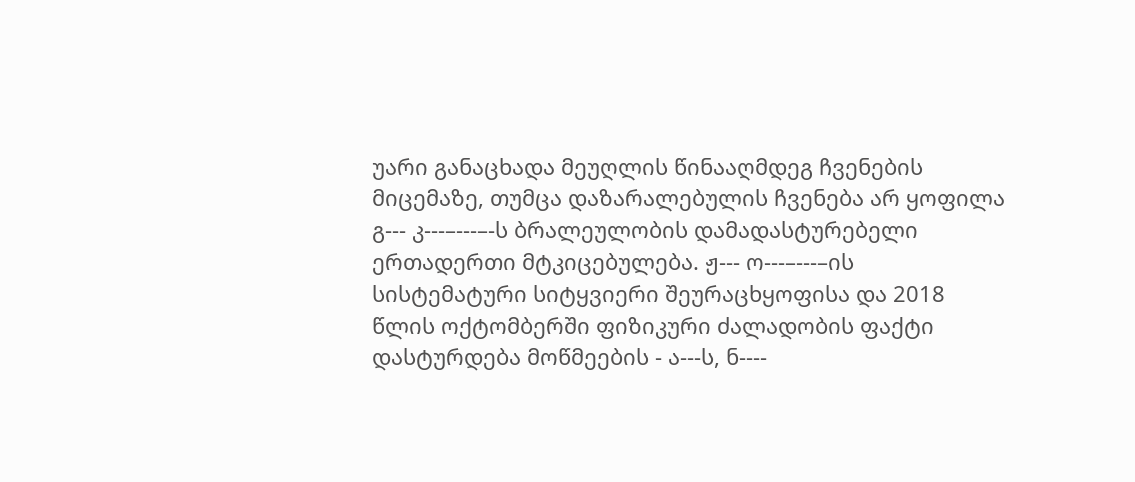უარი განაცხადა მეუღლის წინააღმდეგ ჩვენების მიცემაზე, თუმცა დაზარალებულის ჩვენება არ ყოფილა გ--- კ---–---–-ს ბრალეულობის დამადასტურებელი ერთადერთი მტკიცებულება. ჟ--- ო---–---–ის სისტემატური სიტყვიერი შეურაცხყოფისა და 2018 წლის ოქტომბერში ფიზიკური ძალადობის ფაქტი დასტურდება მოწმეების - ა---ს, ნ----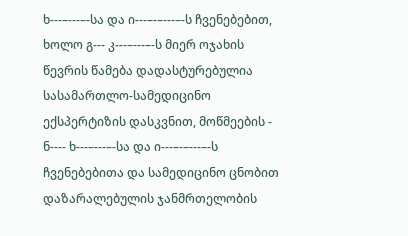ხ---–---–-სა და ი---–-–---–-ს ჩვენებებით, ხოლო გ--- კ---–---–-ს მიერ ოჯახის წევრის წამება დადასტურებულია სასამართლო-სამედიცინო ექსპერტიზის დასკვნით, მოწმეების - ნ---- ხ---–---–-სა და ი---–-–---–-ს ჩვენებებითა და სამედიცინო ცნობით დაზარალებულის ჯანმრთელობის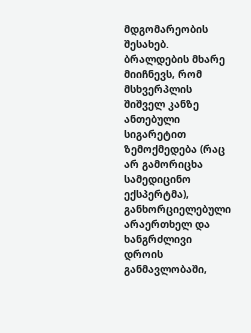მდგომარეობის შესახებ. ბრალდების მხარე მიიჩნევს, რომ მსხვერპლის შიშველ კანზე ანთებული სიგარეტით ზემოქმედება (რაც არ გამორიცხა სამედიცინო ექსპერტმა), განხორციელებული არაერთხელ და ხანგრძლივი დროის განმავლობაში,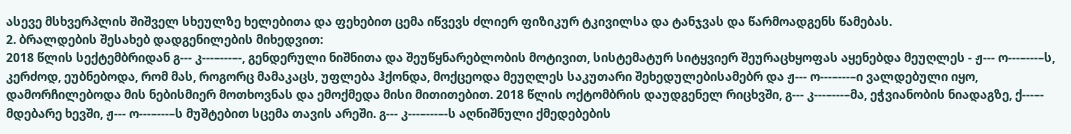ასევე მსხვერპლის შიშველ სხეულზე ხელებითა და ფეხებით ცემა იწვევს ძლიერ ფიზიკურ ტკივილსა და ტანჯვას და წარმოადგენს წამებას.
2. ბრალდების შესახებ დადგენილების მიხედვით:
2018 წლის სექტემბრიდან გ--- კ---–---–-, გენდერული ნიშნითა და შეუწყნარებლობის მოტივით, სისტემატურ სიტყვიერ შეურაცხყოფას აყენებდა მეუღლეს - ჟ--- ო---–---–ს, კერძოდ, ეუბნებოდა, რომ მას, როგორც მამაკაცს, უფლება ჰქონდა, მოქცეოდა მეუღლეს საკუთარი შეხედულებისამებრ და ჟ--- ო---–---–ი ვალდებული იყო, დამორჩილებოდა მის ნებისმიერ მოთხოვნას და ემოქმედა მისი მითითებით. 2018 წლის ოქტომბრის დაუდგენელ რიცხვში, გ--- კ---–---–მა, ეჭვიანობის ნიადაგზე, ქ---–- მდებარე ხევში, ჟ--- ო---–---–ს მუშტებით სცემა თავის არეში. გ--- კ---–---–-ს აღნიშნული ქმედებების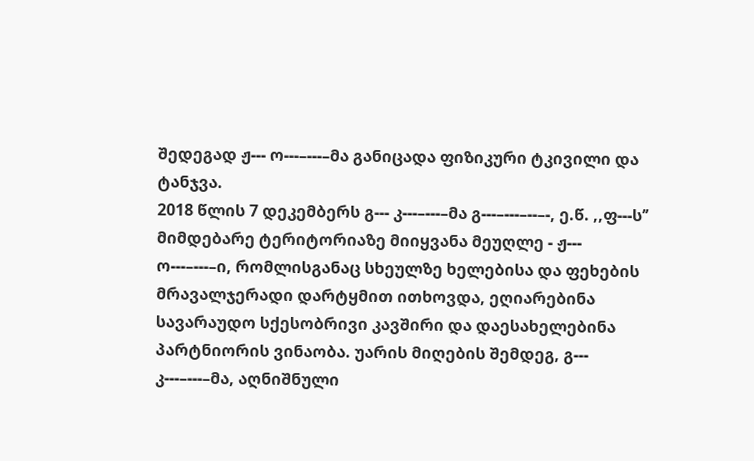შედეგად ჟ--- ო---–---–მა განიცადა ფიზიკური ტკივილი და ტანჯვა.
2018 წლის 7 დეკემბერს გ--- კ---–---–მა გ---–---–--–-, ე.წ. ,,ფ---ს’’ მიმდებარე ტერიტორიაზე მიიყვანა მეუღლე - ჟ--- ო---–---–ი, რომლისგანაც სხეულზე ხელებისა და ფეხების მრავალჯერადი დარტყმით ითხოვდა, ეღიარებინა სავარაუდო სქესობრივი კავშირი და დაესახელებინა პარტნიორის ვინაობა. უარის მიღების შემდეგ, გ--- კ---–---–მა, აღნიშნული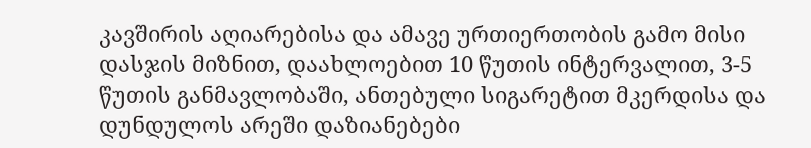კავშირის აღიარებისა და ამავე ურთიერთობის გამო მისი დასჯის მიზნით, დაახლოებით 10 წუთის ინტერვალით, 3-5 წუთის განმავლობაში, ანთებული სიგარეტით მკერდისა და დუნდულოს არეში დაზიანებები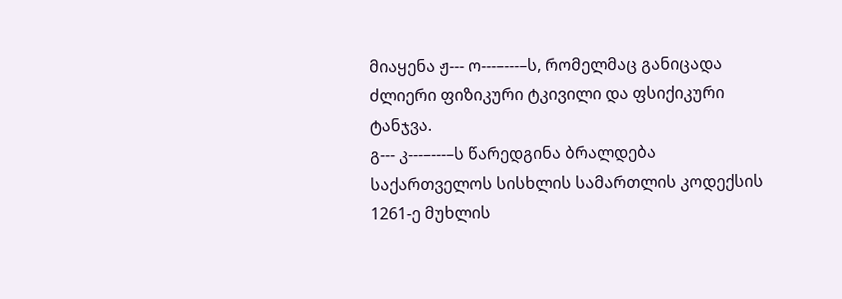მიაყენა ჟ--- ო---–---–ს, რომელმაც განიცადა ძლიერი ფიზიკური ტკივილი და ფსიქიკური ტანჯვა.
გ--- კ---–---–ს წარედგინა ბრალდება საქართველოს სისხლის სამართლის კოდექსის 1261-ე მუხლის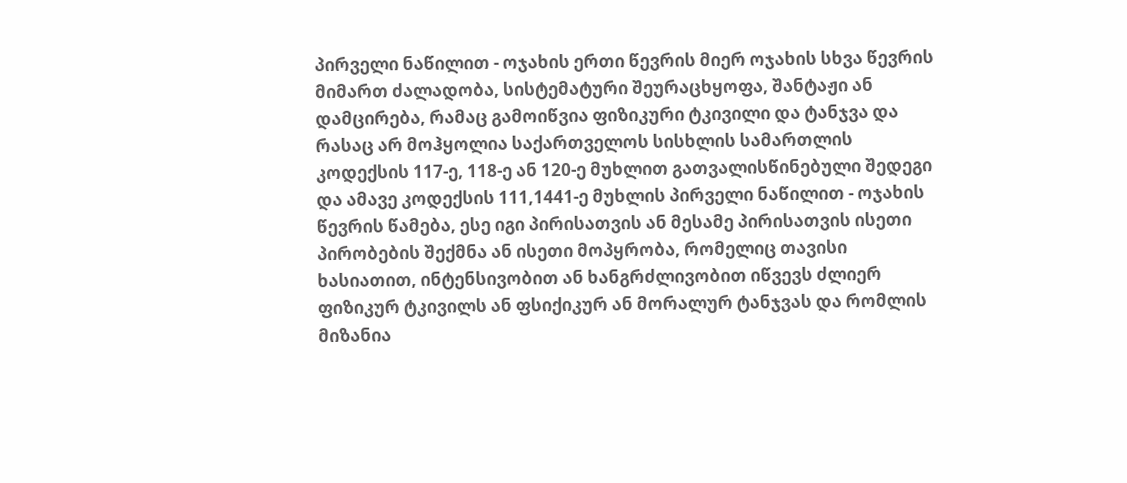პირველი ნაწილით - ოჯახის ერთი წევრის მიერ ოჯახის სხვა წევრის მიმართ ძალადობა, სისტემატური შეურაცხყოფა, შანტაჟი ან დამცირება, რამაც გამოიწვია ფიზიკური ტკივილი და ტანჯვა და რასაც არ მოჰყოლია საქართველოს სისხლის სამართლის კოდექსის 117-ე, 118-ე ან 120-ე მუხლით გათვალისწინებული შედეგი და ამავე კოდექსის 111,1441-ე მუხლის პირველი ნაწილით - ოჯახის წევრის წამება, ესე იგი პირისათვის ან მესამე პირისათვის ისეთი პირობების შექმნა ან ისეთი მოპყრობა, რომელიც თავისი ხასიათით, ინტენსივობით ან ხანგრძლივობით იწვევს ძლიერ ფიზიკურ ტკივილს ან ფსიქიკურ ან მორალურ ტანჯვას და რომლის მიზანია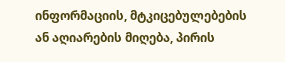ინფორმაციის, მტკიცებულებების ან აღიარების მიღება, პირის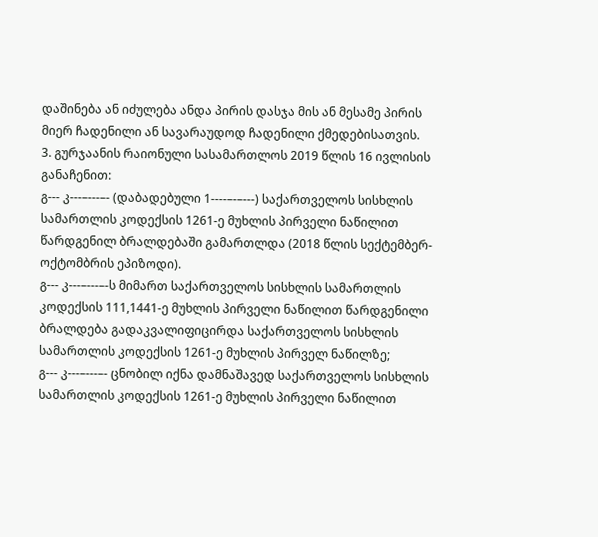დაშინება ან იძულება ანდა პირის დასჯა მის ან მესამე პირის მიერ ჩადენილი ან სავარაუდოდ ჩადენილი ქმედებისათვის.
3. გურჯაანის რაიონული სასამართლოს 2019 წლის 16 ივლისის განაჩენით:
გ--- კ---–---–- (დაბადებული 1----–-–---) საქართველოს სისხლის სამართლის კოდექსის 1261-ე მუხლის პირველი ნაწილით წარდგენილ ბრალდებაში გამართლდა (2018 წლის სექტემბერ-ოქტომბრის ეპიზოდი).
გ--- კ---–---–-ს მიმართ საქართველოს სისხლის სამართლის კოდექსის 111,1441-ე მუხლის პირველი ნაწილით წარდგენილი ბრალდება გადაკვალიფიცირდა საქართველოს სისხლის სამართლის კოდექსის 1261-ე მუხლის პირველ ნაწილზე;
გ--- კ---–---–- ცნობილ იქნა დამნაშავედ საქართველოს სისხლის სამართლის კოდექსის 1261-ე მუხლის პირველი ნაწილით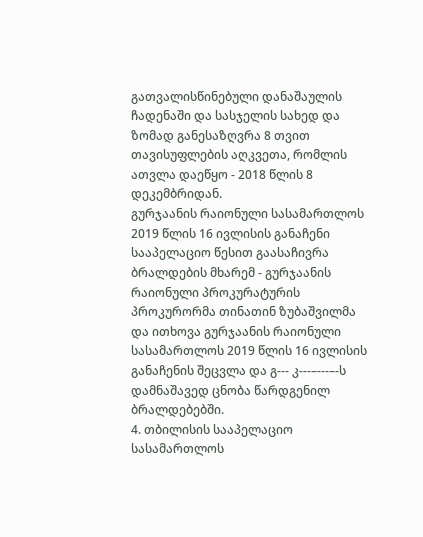გათვალისწინებული დანაშაულის ჩადენაში და სასჯელის სახედ და ზომად განესაზღვრა 8 თვით თავისუფლების აღკვეთა, რომლის ათვლა დაეწყო - 2018 წლის 8 დეკემბრიდან.
გურჯაანის რაიონული სასამართლოს 2019 წლის 16 ივლისის განაჩენი სააპელაციო წესით გაასაჩივრა ბრალდების მხარემ - გურჯაანის რაიონული პროკურატურის პროკურორმა თინათინ ზუბაშვილმა და ითხოვა გურჯაანის რაიონული სასამართლოს 2019 წლის 16 ივლისის განაჩენის შეცვლა და გ--- კ---–---–-ს დამნაშავედ ცნობა წარდგენილ ბრალდებებში.
4. თბილისის სააპელაციო სასამართლოს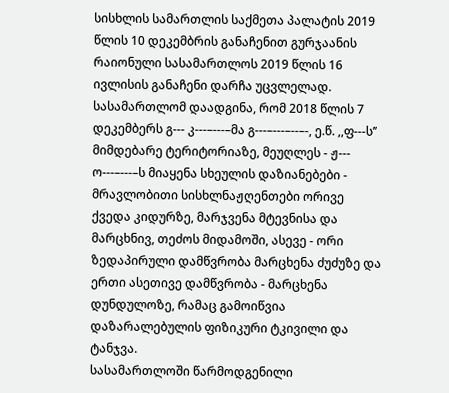სისხლის სამართლის საქმეთა პალატის 2019 წლის 10 დეკემბრის განაჩენით გურჯაანის რაიონული სასამართლოს 2019 წლის 16 ივლისის განაჩენი დარჩა უცვლელად.
სასამართლომ დაადგინა, რომ 2018 წლის 7 დეკემბერს გ--- კ---–---–მა გ---–---–--–-, ე.წ. ,,ფ---ს’’ მიმდებარე ტერიტორიაზე, მეუღლეს - ჟ--- ო---–---–ს მიაყენა სხეულის დაზიანებები - მრავლობითი სისხლნაჟღენთები ორივე ქვედა კიდურზე, მარჯვენა მტევნისა და მარცხნივ, თეძოს მიდამოში, ასევე - ორი ზედაპირული დამწვრობა მარცხენა ძუძუზე და ერთი ასეთივე დამწვრობა - მარცხენა დუნდულოზე, რამაც გამოიწვია დაზარალებულის ფიზიკური ტკივილი და ტანჯვა.
სასამართლოში წარმოდგენილი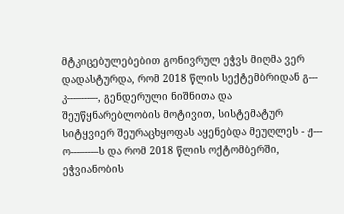მტკიცებულებებით გონივრულ ეჭვს მიღმა ვერ დადასტურდა, რომ 2018 წლის სექტემბრიდან გ--- კ---–---–-, გენდერული ნიშნითა და შეუწყნარებლობის მოტივით, სისტემატურ სიტყვიერ შეურაცხყოფას აყენებდა მეუღლეს - ჟ--- ო---–---–ს და რომ 2018 წლის ოქტომბერში, ეჭვიანობის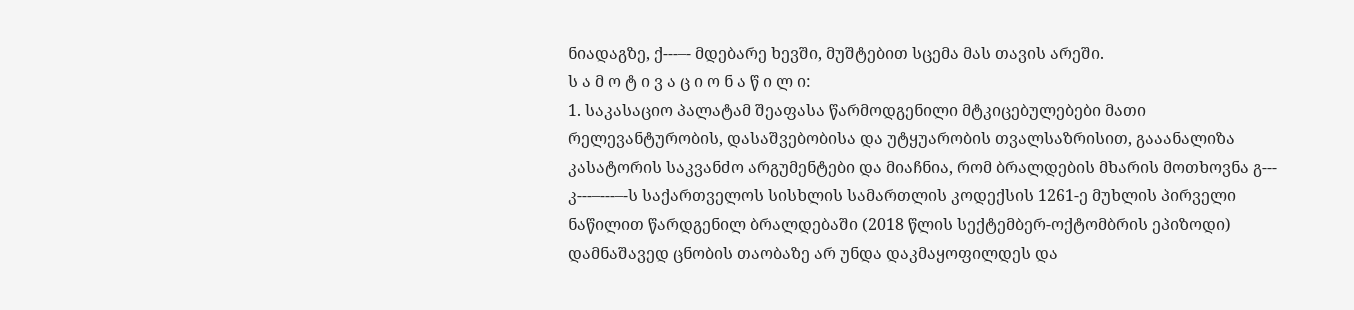ნიადაგზე, ქ---–- მდებარე ხევში, მუშტებით სცემა მას თავის არეში.
ს ა მ ო ტ ი ვ ა ც ი ო ნ ა წ ი ლ ი:
1. საკასაციო პალატამ შეაფასა წარმოდგენილი მტკიცებულებები მათი რელევანტურობის, დასაშვებობისა და უტყუარობის თვალსაზრისით, გააანალიზა კასატორის საკვანძო არგუმენტები და მიაჩნია, რომ ბრალდების მხარის მოთხოვნა გ--- კ---–---–-ს საქართველოს სისხლის სამართლის კოდექსის 1261-ე მუხლის პირველი ნაწილით წარდგენილ ბრალდებაში (2018 წლის სექტემბერ-ოქტომბრის ეპიზოდი) დამნაშავედ ცნობის თაობაზე არ უნდა დაკმაყოფილდეს და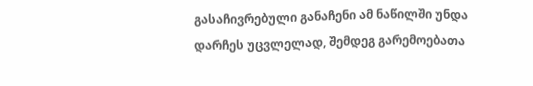გასაჩივრებული განაჩენი ამ ნაწილში უნდა დარჩეს უცვლელად, შემდეგ გარემოებათა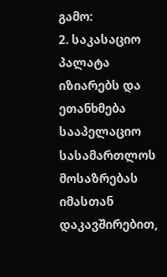გამო:
2. საკასაციო პალატა იზიარებს და ეთანხმება სააპელაციო სასამართლოს მოსაზრებას იმასთან დაკავშირებით,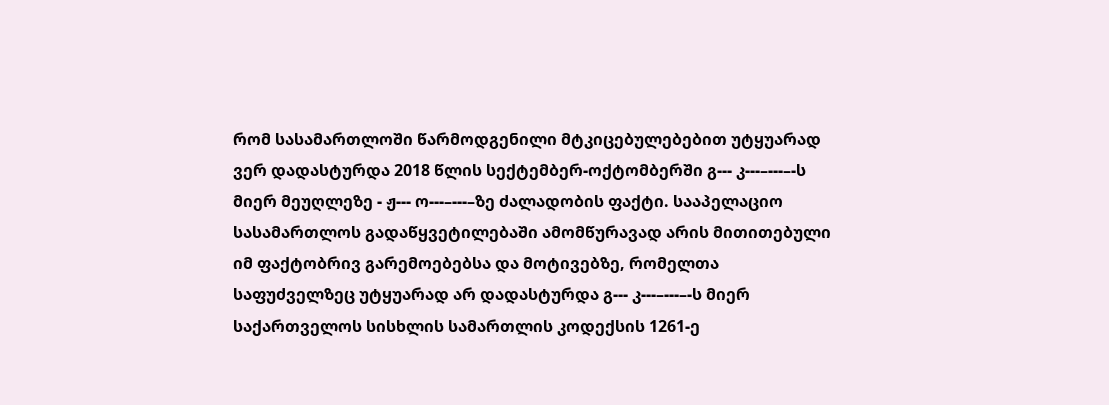რომ სასამართლოში წარმოდგენილი მტკიცებულებებით უტყუარად ვერ დადასტურდა 2018 წლის სექტემბერ-ოქტომბერში გ--- კ---–---–-ს მიერ მეუღლეზე - ჟ--- ო---–---–ზე ძალადობის ფაქტი. სააპელაციო სასამართლოს გადაწყვეტილებაში ამომწურავად არის მითითებული იმ ფაქტობრივ გარემოებებსა და მოტივებზე, რომელთა საფუძველზეც უტყუარად არ დადასტურდა გ--- კ---–---–-ს მიერ საქართველოს სისხლის სამართლის კოდექსის 1261-ე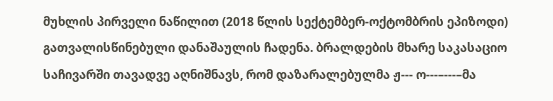მუხლის პირველი ნაწილით (2018 წლის სექტემბერ-ოქტომბრის ეპიზოდი) გათვალისწინებული დანაშაულის ჩადენა. ბრალდების მხარე საკასაციო საჩივარში თავადვე აღნიშნავს, რომ დაზარალებულმა ჟ--- ო---–---–მა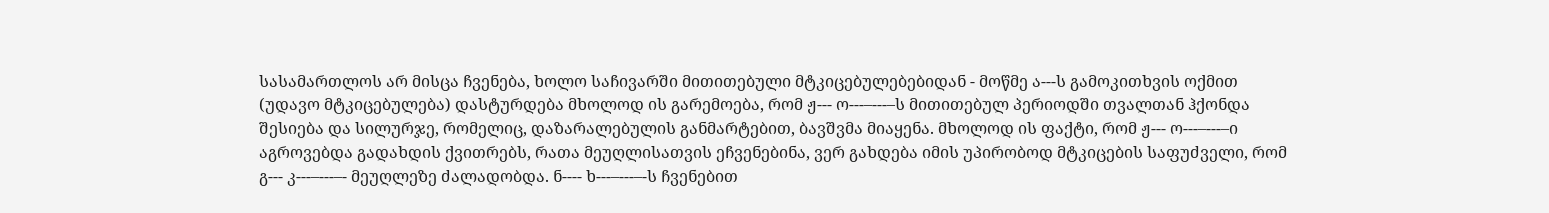სასამართლოს არ მისცა ჩვენება, ხოლო საჩივარში მითითებული მტკიცებულებებიდან - მოწმე ა---ს გამოკითხვის ოქმით (უდავო მტკიცებულება) დასტურდება მხოლოდ ის გარემოება, რომ ჟ--- ო---–---–ს მითითებულ პერიოდში თვალთან ჰქონდა შესიება და სილურჯე, რომელიც, დაზარალებულის განმარტებით, ბავშვმა მიაყენა. მხოლოდ ის ფაქტი, რომ ჟ--- ო---–---–ი აგროვებდა გადახდის ქვითრებს, რათა მეუღლისათვის ეჩვენებინა, ვერ გახდება იმის უპირობოდ მტკიცების საფუძველი, რომ გ--- კ---–---–- მეუღლეზე ძალადობდა. ნ---- ხ---–---–-ს ჩვენებით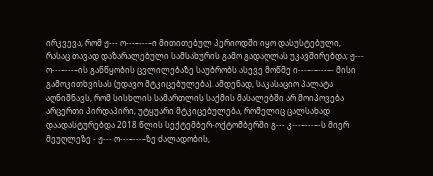ირკვევა, რომ ჟ--- ო---–---–ი მითითებულ პერიოდში იყო დასუსტებული, რასაც თავად დაზარალებული სამსახურის გამო გადაღლას უკავშირებდა; ჟ--- ო---–---–ის განწყობის ცვლილებაზე საუბრობს ასევე მოწმე ი---–-–---–- მისი გამოკითხვისას (უდავო მტკიცებულება). ამდენად, საკასაციო პალატა აღნიშნავს, რომ სისხლის სამართლის საქმის მასალებში არ მოიპოვება არცერთი პირდაპირი, უტყუარი მტკიცებულება, რომელიც ცალსახად დაადასტურებდა 2018 წლის სექტემბერ-ოქტომბერში გ--- კ---–---–-ს მიერ მეუღლეზე - ჟ--- ო---–---–ზე ძალადობის,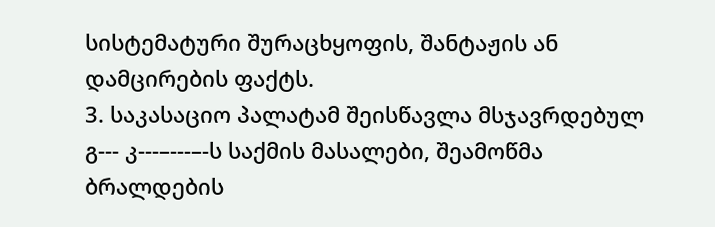სისტემატური შურაცხყოფის, შანტაჟის ან დამცირების ფაქტს.
3. საკასაციო პალატამ შეისწავლა მსჯავრდებულ გ--- კ---–---–-ს საქმის მასალები, შეამოწმა ბრალდების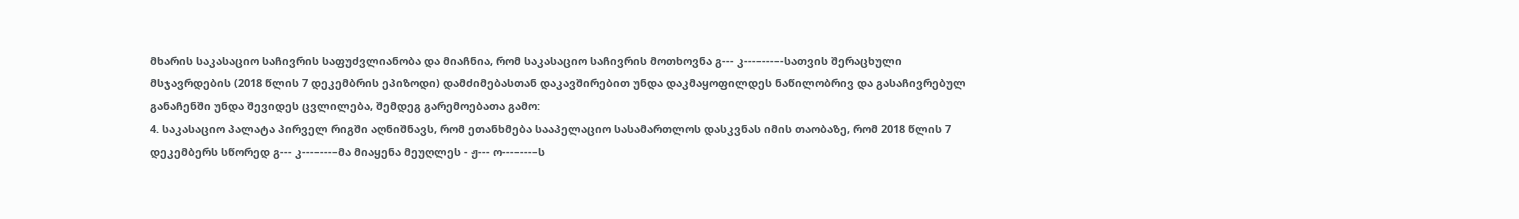მხარის საკასაციო საჩივრის საფუძვლიანობა და მიაჩნია, რომ საკასაციო საჩივრის მოთხოვნა გ--- კ---–---–-სათვის შერაცხული მსჯავრდების (2018 წლის 7 დეკემბრის ეპიზოდი) დამძიმებასთან დაკავშირებით უნდა დაკმაყოფილდეს ნაწილობრივ და გასაჩივრებულ განაჩენში უნდა შევიდეს ცვლილება, შემდეგ გარემოებათა გამო:
4. საკასაციო პალატა პირველ რიგში აღნიშნავს, რომ ეთანხმება სააპელაციო სასამართლოს დასკვნას იმის თაობაზე, რომ 2018 წლის 7 დეკემბერს სწორედ გ--- კ---–---–მა მიაყენა მეუღლეს - ჟ--- ო---–---–ს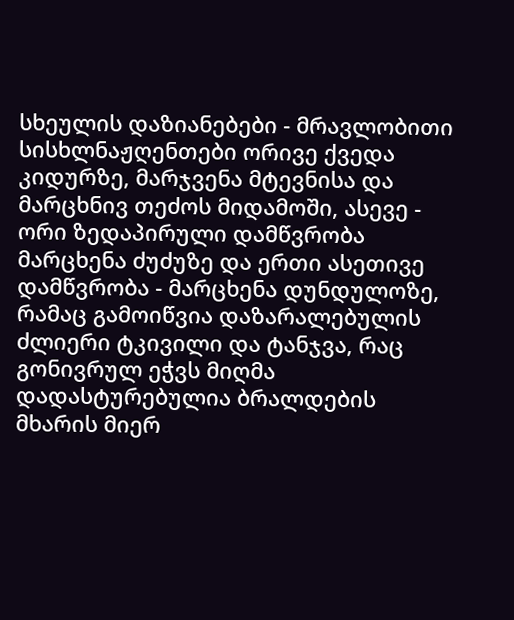სხეულის დაზიანებები - მრავლობითი სისხლნაჟღენთები ორივე ქვედა კიდურზე, მარჯვენა მტევნისა და მარცხნივ თეძოს მიდამოში, ასევე - ორი ზედაპირული დამწვრობა მარცხენა ძუძუზე და ერთი ასეთივე დამწვრობა - მარცხენა დუნდულოზე, რამაც გამოიწვია დაზარალებულის ძლიერი ტკივილი და ტანჯვა, რაც გონივრულ ეჭვს მიღმა დადასტურებულია ბრალდების მხარის მიერ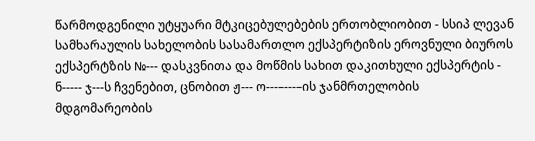წარმოდგენილი უტყუარი მტკიცებულებების ერთობლიობით - სსიპ ლევან სამხარაულის სახელობის სასამართლო ექსპერტიზის ეროვნული ბიუროს ექსპერტზის №--- დასკვნითა და მოწმის სახით დაკითხული ექსპერტის - ნ----- ჯ---ს ჩვენებით, ცნობით ჟ--- ო---–---–ის ჯანმრთელობის მდგომარეობის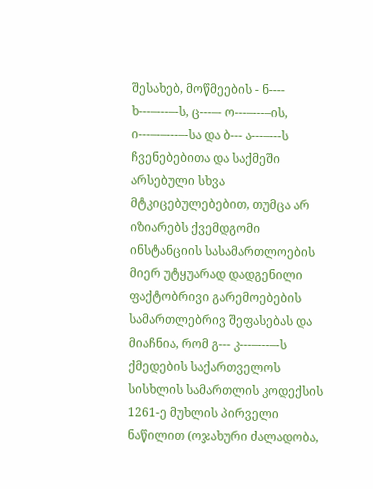შესახებ, მოწმეების - ნ---- ხ---–---–-ს, ც---–- ო---–---–ის, ი---–-–---–-სა და ბ--- ა---–---ს ჩვენებებითა და საქმეში არსებული სხვა მტკიცებულებებით, თუმცა არ იზიარებს ქვემდგომი ინსტანციის სასამართლოების მიერ უტყუარად დადგენილი ფაქტობრივი გარემოებების სამართლებრივ შეფასებას და მიაჩნია, რომ გ--- კ---–---–-ს ქმედების საქართველოს სისხლის სამართლის კოდექსის 1261-ე მუხლის პირველი ნაწილით (ოჯახური ძალადობა,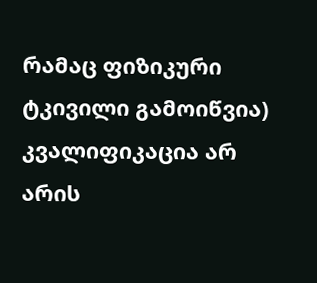რამაც ფიზიკური ტკივილი გამოიწვია) კვალიფიკაცია არ არის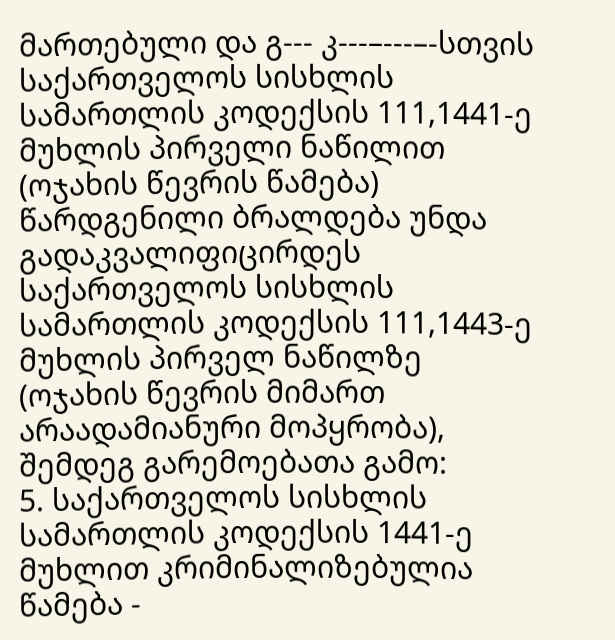მართებული და გ--- კ---–---–-სთვის საქართველოს სისხლის სამართლის კოდექსის 111,1441-ე მუხლის პირველი ნაწილით (ოჯახის წევრის წამება) წარდგენილი ბრალდება უნდა გადაკვალიფიცირდეს საქართველოს სისხლის სამართლის კოდექსის 111,1443-ე მუხლის პირველ ნაწილზე (ოჯახის წევრის მიმართ არაადამიანური მოპყრობა), შემდეგ გარემოებათა გამო:
5. საქართველოს სისხლის სამართლის კოდექსის 1441-ე მუხლით კრიმინალიზებულია წამება -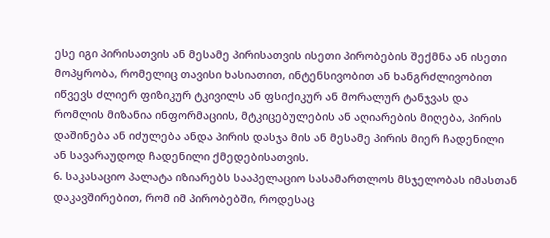ესე იგი პირისათვის ან მესამე პირისათვის ისეთი პირობების შექმნა ან ისეთი მოპყრობა, რომელიც თავისი ხასიათით, ინტენსივობით ან ხანგრძლივობით იწვევს ძლიერ ფიზიკურ ტკივილს ან ფსიქიკურ ან მორალურ ტანჯვას და რომლის მიზანია ინფორმაციის, მტკიცებულების ან აღიარების მიღება, პირის დაშინება ან იძულება ანდა პირის დასჯა მის ან მესამე პირის მიერ ჩადენილი ან სავარაუდოდ ჩადენილი ქმედებისათვის.
6. საკასაციო პალატა იზიარებს სააპელაციო სასამართლოს მსჯელობას იმასთან დაკავშირებით, რომ იმ პირობებში, როდესაც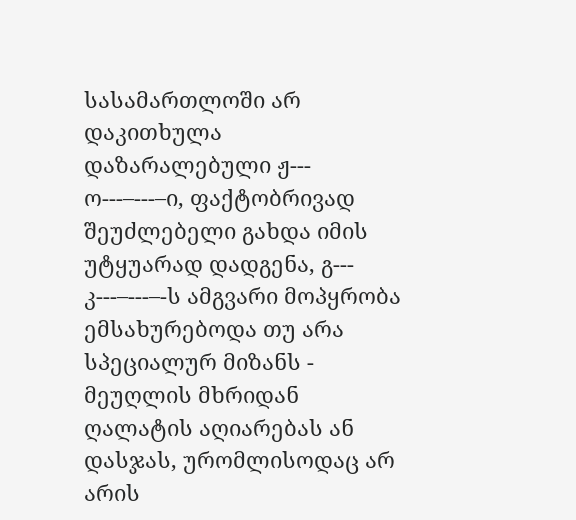სასამართლოში არ დაკითხულა დაზარალებული ჟ--- ო---–---–ი, ფაქტობრივად შეუძლებელი გახდა იმის უტყუარად დადგენა, გ--- კ---–---–-ს ამგვარი მოპყრობა ემსახურებოდა თუ არა სპეციალურ მიზანს - მეუღლის მხრიდან ღალატის აღიარებას ან დასჯას, ურომლისოდაც არ არის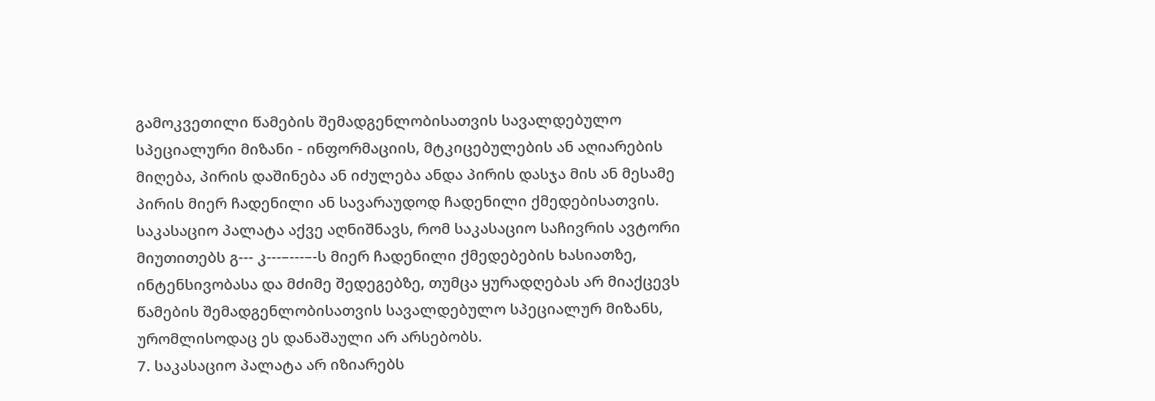გამოკვეთილი წამების შემადგენლობისათვის სავალდებულო სპეციალური მიზანი - ინფორმაციის, მტკიცებულების ან აღიარების მიღება, პირის დაშინება ან იძულება ანდა პირის დასჯა მის ან მესამე პირის მიერ ჩადენილი ან სავარაუდოდ ჩადენილი ქმედებისათვის. საკასაციო პალატა აქვე აღნიშნავს, რომ საკასაციო საჩივრის ავტორი მიუთითებს გ--- კ---–---–-ს მიერ ჩადენილი ქმედებების ხასიათზე, ინტენსივობასა და მძიმე შედეგებზე, თუმცა ყურადღებას არ მიაქცევს წამების შემადგენლობისათვის სავალდებულო სპეციალურ მიზანს, ურომლისოდაც ეს დანაშაული არ არსებობს.
7. საკასაციო პალატა არ იზიარებს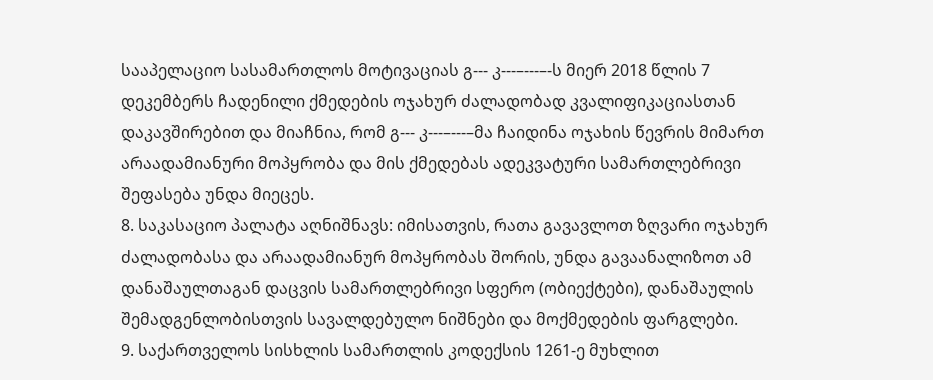სააპელაციო სასამართლოს მოტივაციას გ--- კ---–---–-ს მიერ 2018 წლის 7 დეკემბერს ჩადენილი ქმედების ოჯახურ ძალადობად კვალიფიკაციასთან დაკავშირებით და მიაჩნია, რომ გ--- კ---–---–მა ჩაიდინა ოჯახის წევრის მიმართ არაადამიანური მოპყრობა და მის ქმედებას ადეკვატური სამართლებრივი შეფასება უნდა მიეცეს.
8. საკასაციო პალატა აღნიშნავს: იმისათვის, რათა გავავლოთ ზღვარი ოჯახურ ძალადობასა და არაადამიანურ მოპყრობას შორის, უნდა გავაანალიზოთ ამ დანაშაულთაგან დაცვის სამართლებრივი სფერო (ობიექტები), დანაშაულის შემადგენლობისთვის სავალდებულო ნიშნები და მოქმედების ფარგლები.
9. საქართველოს სისხლის სამართლის კოდექსის 1261-ე მუხლით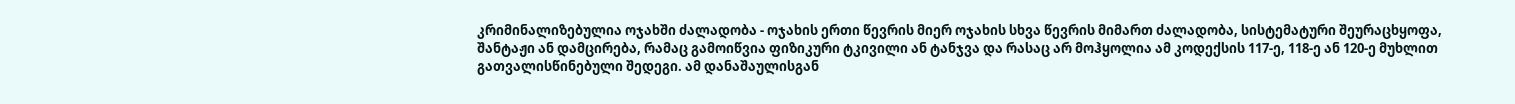კრიმინალიზებულია ოჯახში ძალადობა - ოჯახის ერთი წევრის მიერ ოჯახის სხვა წევრის მიმართ ძალადობა, სისტემატური შეურაცხყოფა, შანტაჟი ან დამცირება, რამაც გამოიწვია ფიზიკური ტკივილი ან ტანჯვა და რასაც არ მოჰყოლია ამ კოდექსის 117-ე, 118-ე ან 120-ე მუხლით გათვალისწინებული შედეგი. ამ დანაშაულისგან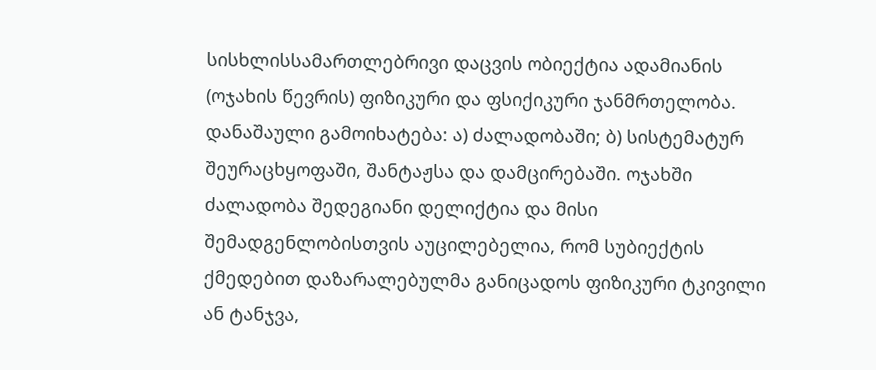სისხლისსამართლებრივი დაცვის ობიექტია ადამიანის (ოჯახის წევრის) ფიზიკური და ფსიქიკური ჯანმრთელობა. დანაშაული გამოიხატება: ა) ძალადობაში; ბ) სისტემატურ შეურაცხყოფაში, შანტაჟსა და დამცირებაში. ოჯახში ძალადობა შედეგიანი დელიქტია და მისი შემადგენლობისთვის აუცილებელია, რომ სუბიექტის ქმედებით დაზარალებულმა განიცადოს ფიზიკური ტკივილი ან ტანჯვა,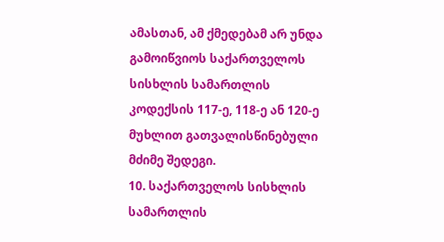ამასთან, ამ ქმედებამ არ უნდა გამოიწვიოს საქართველოს სისხლის სამართლის კოდექსის 117-ე, 118-ე ან 120-ე მუხლით გათვალისწინებული მძიმე შედეგი.
10. საქართველოს სისხლის სამართლის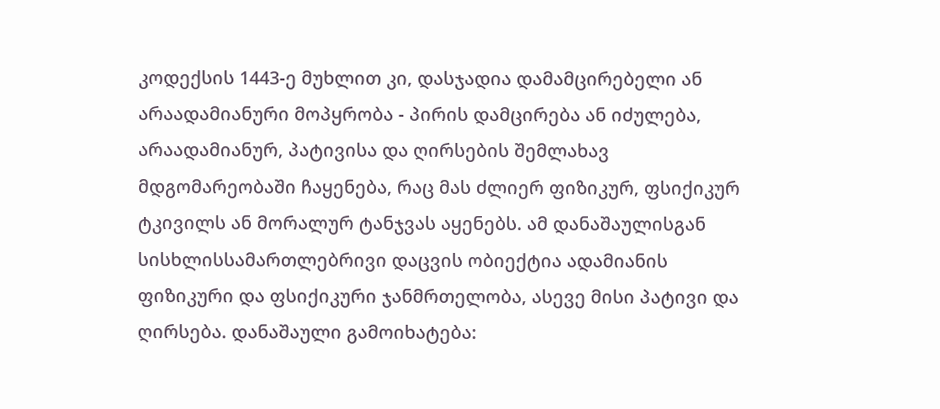კოდექსის 1443-ე მუხლით კი, დასჯადია დამამცირებელი ან არაადამიანური მოპყრობა - პირის დამცირება ან იძულება, არაადამიანურ, პატივისა და ღირსების შემლახავ მდგომარეობაში ჩაყენება, რაც მას ძლიერ ფიზიკურ, ფსიქიკურ ტკივილს ან მორალურ ტანჯვას აყენებს. ამ დანაშაულისგან სისხლისსამართლებრივი დაცვის ობიექტია ადამიანის ფიზიკური და ფსიქიკური ჯანმრთელობა, ასევე მისი პატივი და ღირსება. დანაშაული გამოიხატება: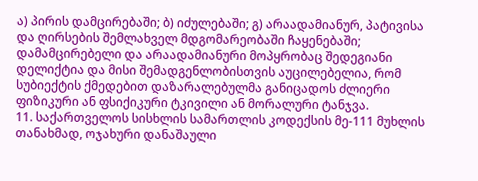ა) პირის დამცირებაში; ბ) იძულებაში; გ) არაადამიანურ, პატივისა და ღირსების შემლახველ მდგომარეობაში ჩაყენებაში; დამამცირებელი და არაადამიანური მოპყრობაც შედეგიანი დელიქტია და მისი შემადგენლობისთვის აუცილებელია, რომ სუბიექტის ქმედებით დაზარალებულმა განიცადოს ძლიერი ფიზიკური ან ფსიქიკური ტკივილი ან მორალური ტანჯვა.
11. საქართველოს სისხლის სამართლის კოდექსის მე-111 მუხლის თანახმად, ოჯახური დანაშაული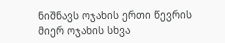ნიშნავს ოჯახის ერთი წევრის მიერ ოჯახის სხვა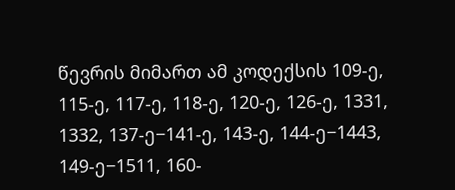წევრის მიმართ ამ კოდექსის 109-ე, 115-ე, 117-ე, 118-ე, 120-ე, 126-ე, 1331, 1332, 137-ე−141-ე, 143-ე, 144-ე−1443, 149-ე−1511, 160-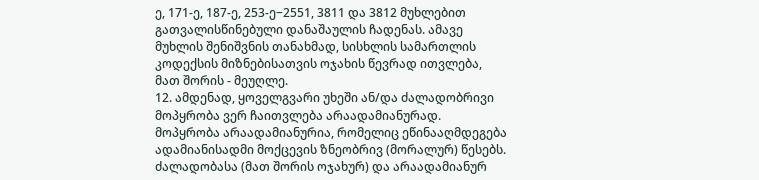ე, 171-ე, 187-ე, 253-ე−2551, 3811 და 3812 მუხლებით გათვალისწინებული დანაშაულის ჩადენას. ამავე მუხლის შენიშვნის თანახმად, სისხლის სამართლის კოდექსის მიზნებისათვის ოჯახის წევრად ითვლება, მათ შორის - მეუღლე.
12. ამდენად, ყოველგვარი უხეში ან/და ძალადობრივი მოპყრობა ვერ ჩაითვლება არაადამიანურად. მოპყრობა არაადამიანურია, რომელიც ეწინააღმდეგება ადამიანისადმი მოქცევის ზნეობრივ (მორალურ) წესებს. ძალადობასა (მათ შორის ოჯახურ) და არაადამიანურ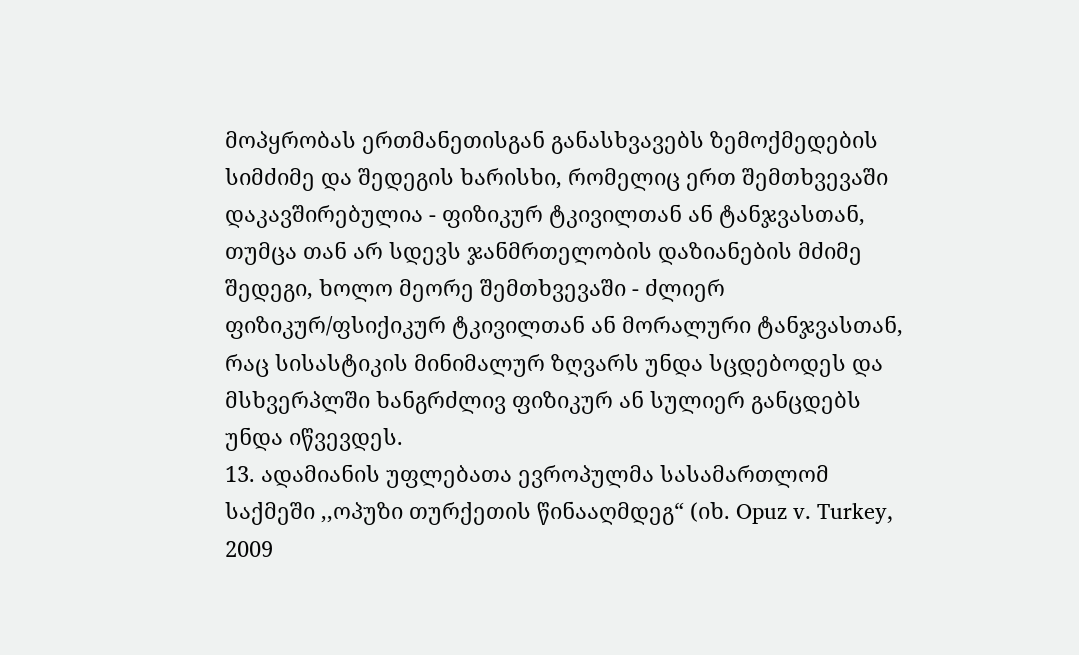მოპყრობას ერთმანეთისგან განასხვავებს ზემოქმედების სიმძიმე და შედეგის ხარისხი, რომელიც ერთ შემთხვევაში დაკავშირებულია - ფიზიკურ ტკივილთან ან ტანჯვასთან, თუმცა თან არ სდევს ჯანმრთელობის დაზიანების მძიმე შედეგი, ხოლო მეორე შემთხვევაში - ძლიერ ფიზიკურ/ფსიქიკურ ტკივილთან ან მორალური ტანჯვასთან, რაც სისასტიკის მინიმალურ ზღვარს უნდა სცდებოდეს და მსხვერპლში ხანგრძლივ ფიზიკურ ან სულიერ განცდებს უნდა იწვევდეს.
13. ადამიანის უფლებათა ევროპულმა სასამართლომ საქმეში ,,ოპუზი თურქეთის წინააღმდეგ“ (იხ. Opuz v. Turkey, 2009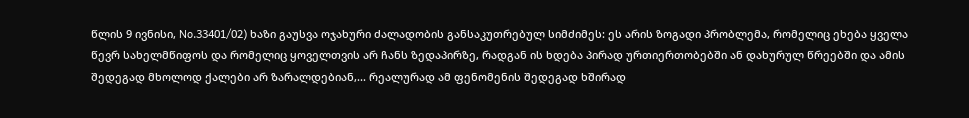წლის 9 ივნისი, No.33401/02) ხაზი გაუსვა ოჯახური ძალადობის განსაკუთრებულ სიმძიმეს: ეს არის ზოგადი პრობლემა, რომელიც ეხება ყველა წევრ სახელმწიფოს და რომელიც ყოველთვის არ ჩანს ზედაპირზე, რადგან ის ხდება პირად ურთიერთობებში ან დახურულ წრეებში და ამის შედეგად მხოლოდ ქალები არ ზარალდებიან,... რეალურად ამ ფენომენის შედეგად ხშირად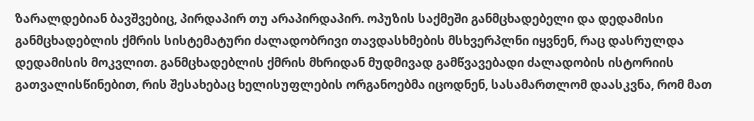ზარალდებიან ბავშვებიც, პირდაპირ თუ არაპირდაპირ. ოპუზის საქმეში განმცხადებელი და დედამისი განმცხადებლის ქმრის სისტემატური ძალადობრივი თავდასხმების მსხვერპლნი იყვნენ, რაც დასრულდა დედამისის მოკვლით. განმცხადებლის ქმრის მხრიდან მუდმივად გამწვავებადი ძალადობის ისტორიის გათვალისწინებით, რის შესახებაც ხელისუფლების ორგანოებმა იცოდნენ, სასამართლომ დაასკვნა, რომ მათ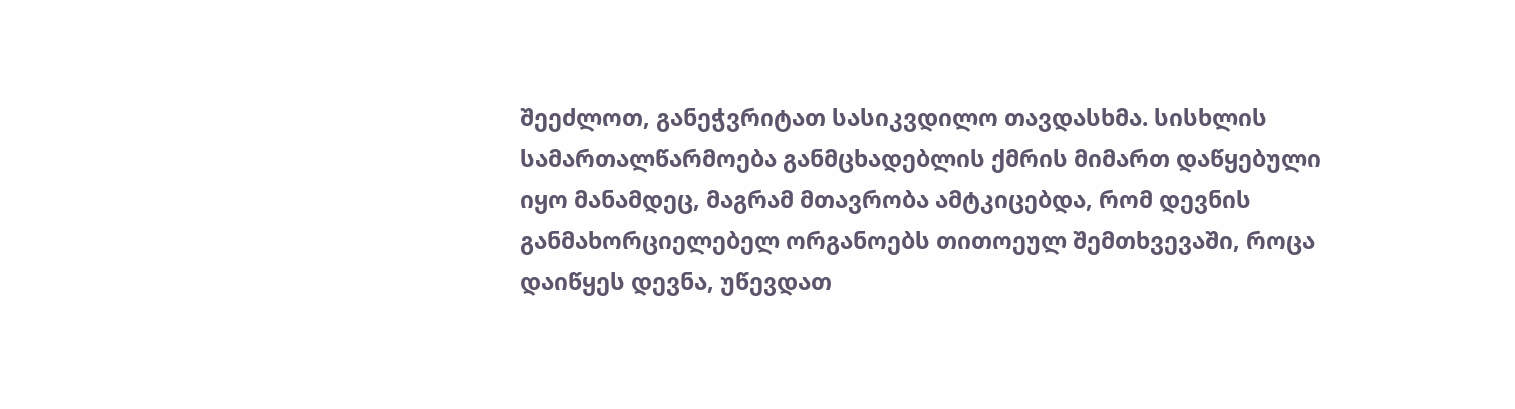შეეძლოთ, განეჭვრიტათ სასიკვდილო თავდასხმა. სისხლის სამართალწარმოება განმცხადებლის ქმრის მიმართ დაწყებული იყო მანამდეც, მაგრამ მთავრობა ამტკიცებდა, რომ დევნის განმახორციელებელ ორგანოებს თითოეულ შემთხვევაში, როცა დაიწყეს დევნა, უწევდათ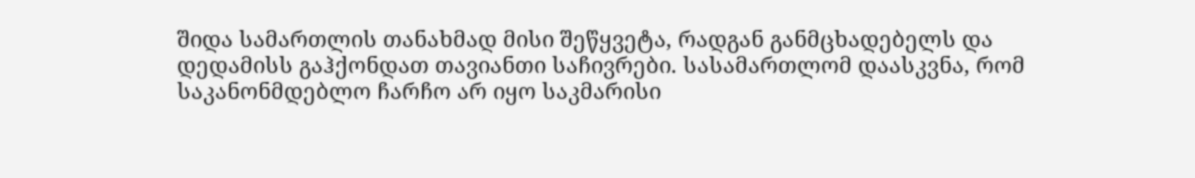შიდა სამართლის თანახმად მისი შეწყვეტა, რადგან განმცხადებელს და დედამისს გაჰქონდათ თავიანთი საჩივრები. სასამართლომ დაასკვნა, რომ საკანონმდებლო ჩარჩო არ იყო საკმარისი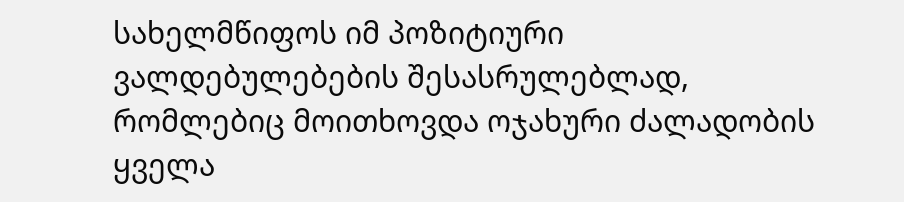სახელმწიფოს იმ პოზიტიური ვალდებულებების შესასრულებლად, რომლებიც მოითხოვდა ოჯახური ძალადობის ყველა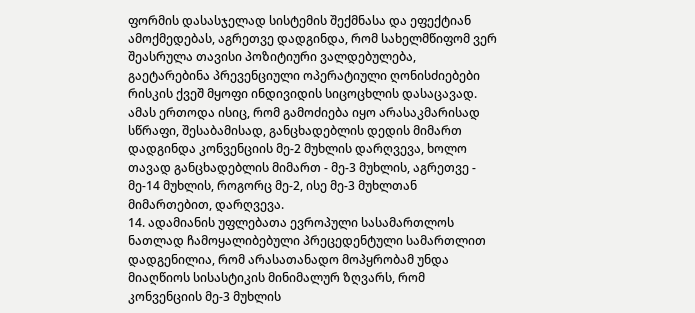ფორმის დასასჯელად სისტემის შექმნასა და ეფექტიან ამოქმედებას, აგრეთვე დადგინდა, რომ სახელმწიფომ ვერ შეასრულა თავისი პოზიტიური ვალდებულება, გაეტარებინა პრევენციული ოპერატიული ღონისძიებები რისკის ქვეშ მყოფი ინდივიდის სიცოცხლის დასაცავად. ამას ერთოდა ისიც, რომ გამოძიება იყო არასაკმარისად სწრაფი, შესაბამისად, განცხადებლის დედის მიმართ დადგინდა კონვენციის მე-2 მუხლის დარღვევა, ხოლო თავად განცხადებლის მიმართ - მე-3 მუხლის, აგრეთვე - მე-14 მუხლის, როგორც მე-2, ისე მე-3 მუხლთან მიმართებით, დარღვევა.
14. ადამიანის უფლებათა ევროპული სასამართლოს ნათლად ჩამოყალიბებული პრეცედენტული სამართლით დადგენილია, რომ არასათანადო მოპყრობამ უნდა მიაღწიოს სისასტიკის მინიმალურ ზღვარს, რომ კონვენციის მე-3 მუხლის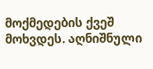მოქმედების ქვეშ მოხვდეს. აღნიშნული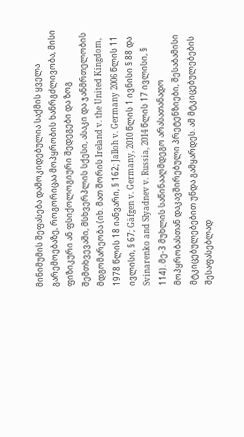მინიმუმის შეფასება დამოკიდებულია საქმის ყველა გარემოებაზე, როგორიცაა მოპყრობის ხანრგძლივობა, მისი ფიზიკური ან ფსიქოლოგიური შედეგები და ზოგ შემთხვევაში, მსხვერპლის სქესი, ასაკი და ჯანმრთელობის მდგომარეობა (იხ. მათ შორის Ireland v. the United Kingdom, 1978 წლის 18 იანვარი, § 162; Jalloh v. Germany 2006 წლის 11 ივლისი, § 67; Gäfgen v. Germany, 2010 წლის 1 ივნისი § 88 და Svinarenko and Slyadnev v. Russia, 2014 წლის 17 ივლისი, § 114). მე-3 მუხლის საწინააღმდეგო არასათანადო მოპყრობასთან დაკავშირებული პრეტენზიები, შესაბამისი მტკიცებულებებით უნდა გამყარდეს. ამ მტკიცებულებების შესაფასებლად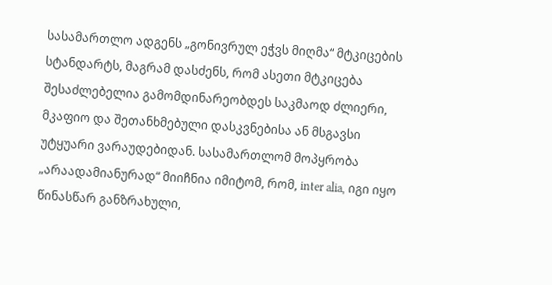სასამართლო ადგენს „გონივრულ ეჭვს მიღმა“ მტკიცების სტანდარტს, მაგრამ დასძენს, რომ ასეთი მტკიცება შესაძლებელია გამომდინარეობდეს საკმაოდ ძლიერი, მკაფიო და შეთანხმებული დასკვნებისა ან მსგავსი უტყუარი ვარაუდებიდან. სასამართლომ მოპყრობა „არაადამიანურად“ მიიჩნია იმიტომ, რომ, inter alia, იგი იყო წინასწარ განზრახული,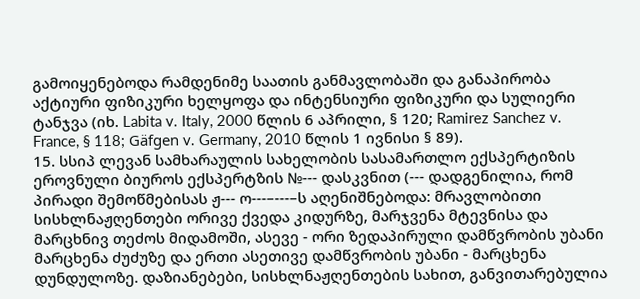გამოიყენებოდა რამდენიმე საათის განმავლობაში და განაპირობა აქტიური ფიზიკური ხელყოფა და ინტენსიური ფიზიკური და სულიერი ტანჯვა (იხ. Labita v. Italy, 2000 წლის 6 აპრილი, § 120; Ramirez Sanchez v. France, § 118; Gäfgen v. Germany, 2010 წლის 1 ივნისი § 89).
15. სსიპ ლევან სამხარაულის სახელობის სასამართლო ექსპერტიზის ეროვნული ბიუროს ექსპერტზის №--- დასკვნით (--- დადგენილია, რომ პირადი შემოწმებისას ჟ--- ო---–---–ს აღენიშნებოდა: მრავლობითი სისხლნაჟღენთები ორივე ქვედა კიდურზე, მარჯვენა მტევნისა და მარცხნივ თეძოს მიდამოში, ასევე - ორი ზედაპირული დამწვრობის უბანი მარცხენა ძუძუზე და ერთი ასეთივე დამწვრობის უბანი - მარცხენა დუნდულოზე. დაზიანებები, სისხლნაჟღენთების სახით, განვითარებულია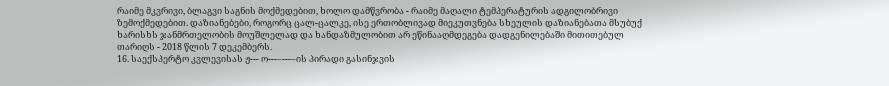რაიმე მკვრივი, ბლაგვი საგნის მოქმედებით, ხოლო დამწვრობა - რაიმე მაღალი ტემპერატურის ადგილობრივი ზემოქმედებით. დაზიანებები, როგორც ცალ-ცალკე, ისე ერთობლივად მიეკუთვნება სხეულის დაზიანებათა მსუბუქ ხარისხს ჯანმრთელობის მოუშლელად და ხანდაზმულობით არ ეწინააღმდეგება დადგენილებაში მითითებულ თარიღს - 2018 წლის 7 დეკემბერს.
16. საექსპერტო კვლევისას ჟ--- ო---–---–ის პირადი გასინჯვის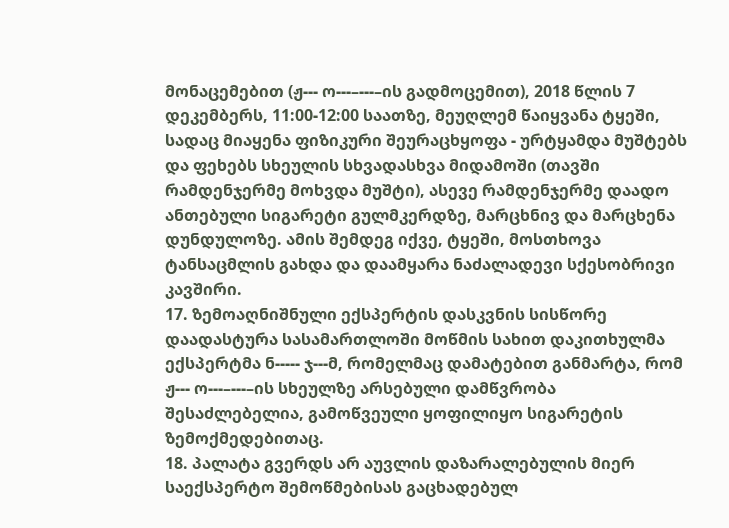მონაცემებით (ჟ--- ო---–---–ის გადმოცემით), 2018 წლის 7 დეკემბერს, 11:00-12:00 საათზე, მეუღლემ წაიყვანა ტყეში, სადაც მიაყენა ფიზიკური შეურაცხყოფა - ურტყამდა მუშტებს და ფეხებს სხეულის სხვადასხვა მიდამოში (თავში რამდენჯერმე მოხვდა მუშტი), ასევე რამდენჯერმე დაადო ანთებული სიგარეტი გულმკერდზე, მარცხნივ და მარცხენა დუნდულოზე. ამის შემდეგ იქვე, ტყეში, მოსთხოვა ტანსაცმლის გახდა და დაამყარა ნაძალადევი სქესობრივი კავშირი.
17. ზემოაღნიშნული ექსპერტის დასკვნის სისწორე დაადასტურა სასამართლოში მოწმის სახით დაკითხულმა ექსპერტმა ნ----- ჯ---მ, რომელმაც დამატებით განმარტა, რომ ჟ--- ო---–---–ის სხეულზე არსებული დამწვრობა შესაძლებელია, გამოწვეული ყოფილიყო სიგარეტის ზემოქმედებითაც.
18. პალატა გვერდს არ აუვლის დაზარალებულის მიერ საექსპერტო შემოწმებისას გაცხადებულ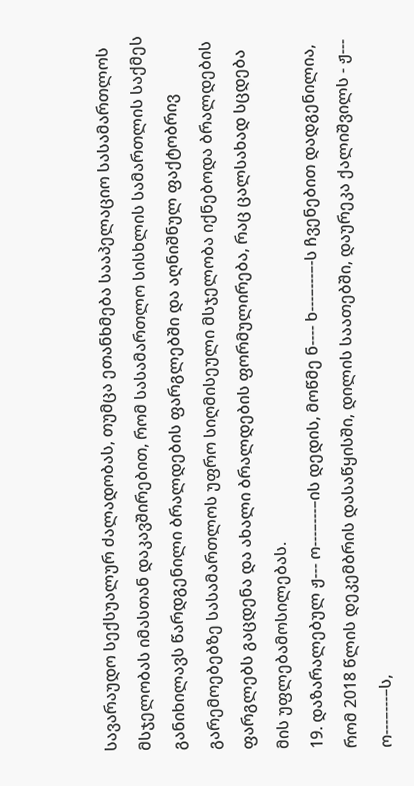სავარაუდო სექსუალურ ძალადობას, თუმცა ეთანხმება სააპელაციო სასამართლოს მსჯელობას იმასთან დაკავშირებით, რომ სასამართლო სისხლის სამართლის საქმეს განიხილავს წარდგენილი ბრალდების ფარგლებში და აღნიშნულ ფაქტობრივ გარემოებებზე სასამართლოს უფრო სიღმისეული მსჯელობა იქნებოდა ბრალდების ფარგლებს გაცდენა და ახალი ბრალდების ფორმულირება, რაც ცალსახად სცდება მის უფლებამოსილებას.
19. დაზარალებულ ჟ--- ო---–---–ის დედის, მოწმე ნ---- ხ---–---–-ს ჩვენებით დადგენილია, რომ 2018 წლის დეკემბრის დასაწყისში, დილის საათებში, დაურეკა ქალიშვილს - ჟ--- ო---–---–ს,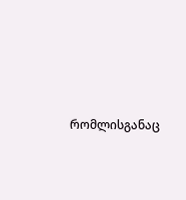რომლისგანაც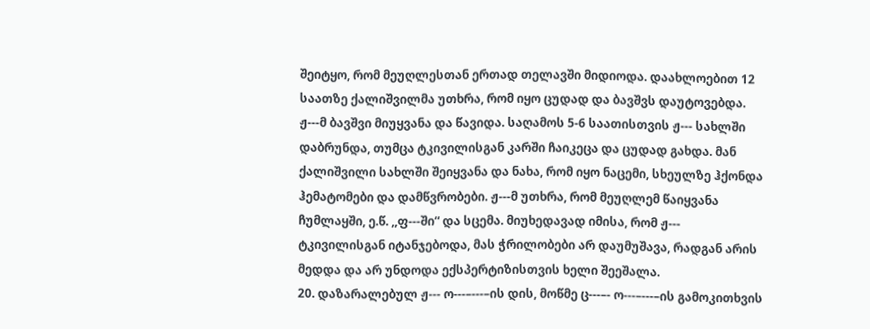შეიტყო, რომ მეუღლესთან ერთად თელავში მიდიოდა. დაახლოებით 12 საათზე ქალიშვილმა უთხრა, რომ იყო ცუდად და ბავშვს დაუტოვებდა. ჟ---მ ბავშვი მიუყვანა და წავიდა. საღამოს 5-6 საათისთვის ჟ--- სახლში დაბრუნდა, თუმცა ტკივილისგან კარში ჩაიკეცა და ცუდად გახდა. მან ქალიშვილი სახლში შეიყვანა და ნახა, რომ იყო ნაცემი, სხეულზე ჰქონდა ჰემატომები და დამწვრობები. ჟ---მ უთხრა, რომ მეუღლემ წაიყვანა ჩუმლაყში, ე.წ. ,,ფ---ში“ და სცემა. მიუხედავად იმისა, რომ ჟ--- ტკივილისგან იტანჯებოდა, მას ჭრილობები არ დაუმუშავა, რადგან არის მედდა და არ უნდოდა ექსპერტიზისთვის ხელი შეეშალა.
20. დაზარალებულ ჟ--- ო---–---–ის დის, მოწმე ც---–- ო---–---–ის გამოკითხვის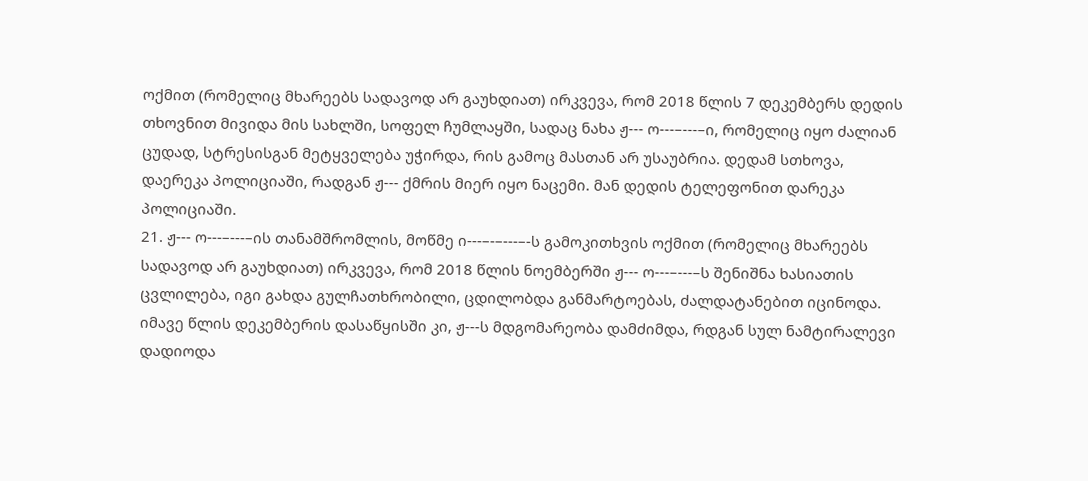ოქმით (რომელიც მხარეებს სადავოდ არ გაუხდიათ) ირკვევა, რომ 2018 წლის 7 დეკემბერს დედის თხოვნით მივიდა მის სახლში, სოფელ ჩუმლაყში, სადაც ნახა ჟ--- ო---–---–ი, რომელიც იყო ძალიან ცუდად, სტრესისგან მეტყველება უჭირდა, რის გამოც მასთან არ უსაუბრია. დედამ სთხოვა, დაერეკა პოლიციაში, რადგან ჟ--- ქმრის მიერ იყო ნაცემი. მან დედის ტელეფონით დარეკა პოლიციაში.
21. ჟ--- ო---–---–ის თანამშრომლის, მოწმე ი---–-–---–-ს გამოკითხვის ოქმით (რომელიც მხარეებს სადავოდ არ გაუხდიათ) ირკვევა, რომ 2018 წლის ნოემბერში ჟ--- ო---–---–ს შენიშნა ხასიათის ცვლილება, იგი გახდა გულჩათხრობილი, ცდილობდა განმარტოებას, ძალდატანებით იცინოდა. იმავე წლის დეკემბერის დასაწყისში კი, ჟ---ს მდგომარეობა დამძიმდა, რდგან სულ ნამტირალევი დადიოდა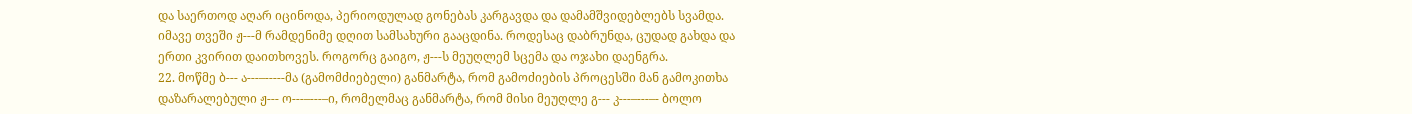და საერთოდ აღარ იცინოდა, პერიოდულად გონებას კარგავდა და დამამშვიდებლებს სვამდა. იმავე თვეში ჟ---მ რამდენიმე დღით სამსახური გააცდინა. როდესაც დაბრუნდა, ცუდად გახდა და ერთი კვირით დაითხოვეს. როგორც გაიგო, ჟ---ს მეუღლემ სცემა და ოჯახი დაენგრა.
22. მოწმე ბ--- ა---–-----მა (გამომძიებელი) განმარტა, რომ გამოძიების პროცესში მან გამოკითხა დაზარალებული ჟ--- ო---–---–ი, რომელმაც განმარტა, რომ მისი მეუღლე გ--- კ---–---–- ბოლო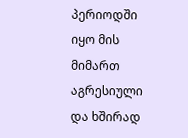პერიოდში იყო მის მიმართ აგრესიული და ხშირად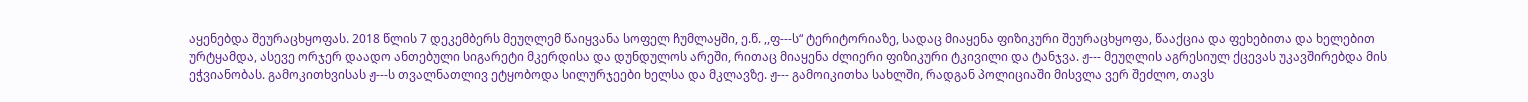აყენებდა შეურაცხყოფას. 2018 წლის 7 დეკემბერს მეუღლემ წაიყვანა სოფელ ჩუმლაყში, ე.წ. ,,ფ---ს“ ტერიტორიაზე, სადაც მიაყენა ფიზიკური შეურაცხყოფა, წააქცია და ფეხებითა და ხელებით ურტყამდა, ასევე ორჯერ დაადო ანთებული სიგარეტი მკერდისა და დუნდულოს არეში, რითაც მიაყენა ძლიერი ფიზიკური ტკივილი და ტანჯვა. ჟ--- მეუღლის აგრესიულ ქცევას უკავშირებდა მის ეჭვიანობას. გამოკითხვისას ჟ---ს თვალნათლივ ეტყობოდა სილურჯეები ხელსა და მკლავზე. ჟ--- გამოიკითხა სახლში, რადგან პოლიციაში მისვლა ვერ შეძლო, თავს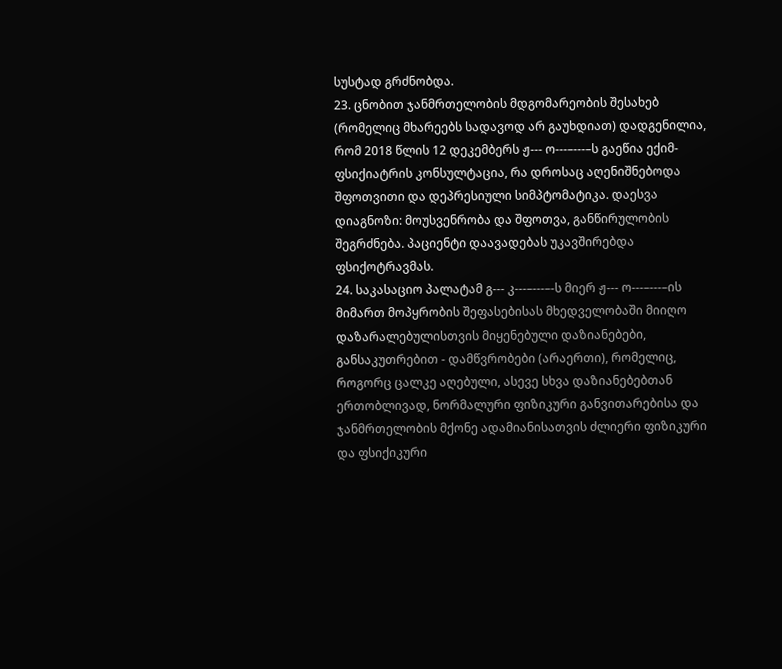სუსტად გრძნობდა.
23. ცნობით ჯანმრთელობის მდგომარეობის შესახებ (რომელიც მხარეებს სადავოდ არ გაუხდიათ) დადგენილია, რომ 2018 წლის 12 დეკემბერს ჟ--- ო---–---–ს გაეწია ექიმ-ფსიქიატრის კონსულტაცია, რა დროსაც აღენიშნებოდა შფოთვითი და დეპრესიული სიმპტომატიკა. დაესვა დიაგნოზი: მოუსვენრობა და შფოთვა, განწირულობის შეგრძნება. პაციენტი დაავადებას უკავშირებდა ფსიქოტრავმას.
24. საკასაციო პალატამ გ--- კ---–---–-ს მიერ ჟ--- ო---–---–ის მიმართ მოპყრობის შეფასებისას მხედველობაში მიიღო დაზარალებულისთვის მიყენებული დაზიანებები, განსაკუთრებით - დამწვრობები (არაერთი), რომელიც, როგორც ცალკე აღებული, ასევე სხვა დაზიანებებთან ერთობლივად, ნორმალური ფიზიკური განვითარებისა და ჯანმრთელობის მქონე ადამიანისათვის ძლიერი ფიზიკური და ფსიქიკური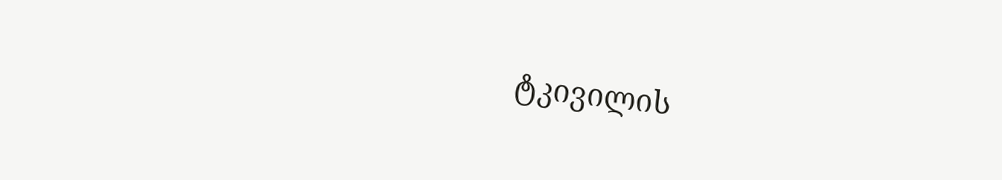ტკივილის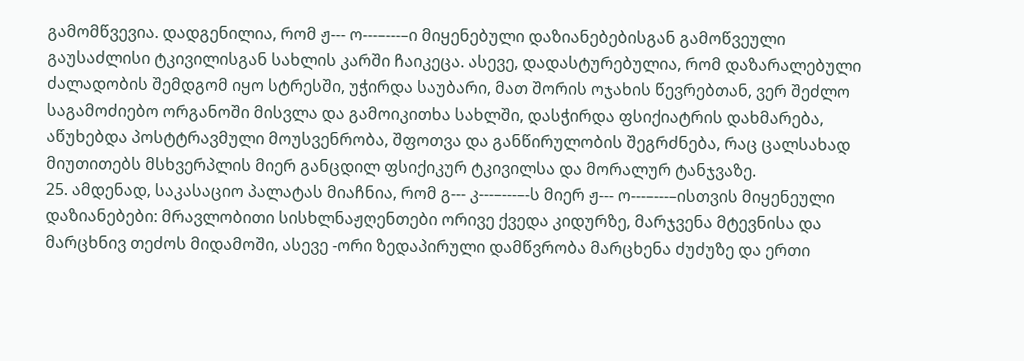გამომწვევია. დადგენილია, რომ ჟ--- ო---–---–ი მიყენებული დაზიანებებისგან გამოწვეული გაუსაძლისი ტკივილისგან სახლის კარში ჩაიკეცა. ასევე, დადასტურებულია, რომ დაზარალებული ძალადობის შემდგომ იყო სტრესში, უჭირდა საუბარი, მათ შორის ოჯახის წევრებთან, ვერ შეძლო საგამოძიებო ორგანოში მისვლა და გამოიკითხა სახლში, დასჭირდა ფსიქიატრის დახმარება, აწუხებდა პოსტტრავმული მოუსვენრობა, შფოთვა და განწირულობის შეგრძნება, რაც ცალსახად მიუთითებს მსხვერპლის მიერ განცდილ ფსიქიკურ ტკივილსა და მორალურ ტანჯვაზე.
25. ამდენად, საკასაციო პალატას მიაჩნია, რომ გ--- კ---–---–-ს მიერ ჟ--- ო---–---–ისთვის მიყენეული დაზიანებები: მრავლობითი სისხლნაჟღენთები ორივე ქვედა კიდურზე, მარჯვენა მტევნისა და მარცხნივ თეძოს მიდამოში, ასევე -ორი ზედაპირული დამწვრობა მარცხენა ძუძუზე და ერთი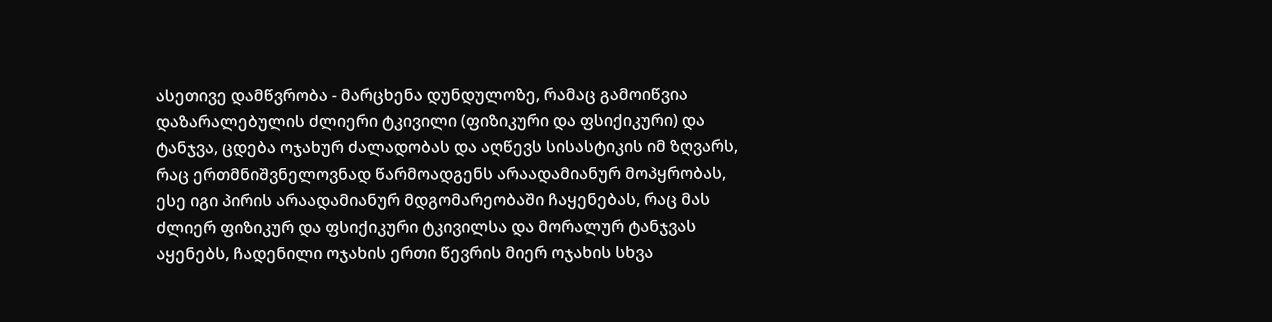ასეთივე დამწვრობა - მარცხენა დუნდულოზე, რამაც გამოიწვია დაზარალებულის ძლიერი ტკივილი (ფიზიკური და ფსიქიკური) და ტანჯვა, ცდება ოჯახურ ძალადობას და აღწევს სისასტიკის იმ ზღვარს, რაც ერთმნიშვნელოვნად წარმოადგენს არაადამიანურ მოპყრობას, ესე იგი პირის არაადამიანურ მდგომარეობაში ჩაყენებას, რაც მას ძლიერ ფიზიკურ და ფსიქიკური ტკივილსა და მორალურ ტანჯვას აყენებს, ჩადენილი ოჯახის ერთი წევრის მიერ ოჯახის სხვა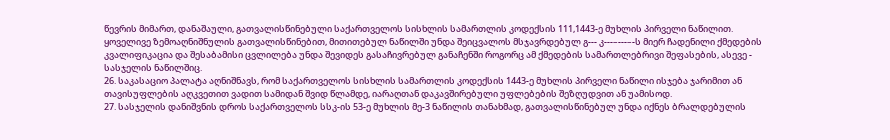წევრის მიმართ, დანაშაული, გათვალისწინებული საქართველოს სისხლის სამართლის კოდექსის 111,1443-ე მუხლის პირველი ნაწილით. ყოველივე ზემოაღნიშნულის გათვალისწინებით, მითითებულ ნაწილში უნდა შეიცვალოს მსჯავრდებულ გ--- კ---–---–-ს მიერ ჩადენილი ქმედების კვალიფიკაცია და შესაბამისი ცვლილება უნდა შევიდეს გასაჩივრებულ განაჩენში როგორც ამ ქმედების სამართლებრივი შეფასების, ასევე - სასჯელის ნაწილშიც.
26. საკასაციო პალატა აღნიშნავს, რომ საქართველოს სისხლის სამართლის კოდექსის 1443-ე მუხლის პირველი ნაწილი ისჯება ჯარიმით ან თავისუფლების აღკვეთით ვადით სამიდან შვიდ წლამდე, იარაღთან დაკავშირებული უფლებების შეზღუდვით ან უამისოდ.
27. სასჯელის დანიშვნის დროს საქართველოს სსკ-ის 53-ე მუხლის მე-3 ნაწილის თანახმად, გათვალისწინებულ უნდა იქნეს ბრალდებულის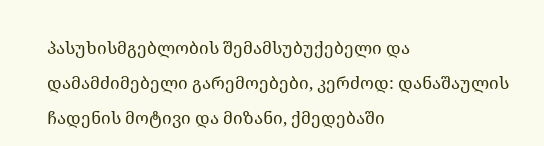პასუხისმგებლობის შემამსუბუქებელი და დამამძიმებელი გარემოებები, კერძოდ: დანაშაულის ჩადენის მოტივი და მიზანი, ქმედებაში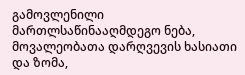გამოვლენილი მართლსაწინააღმდეგო ნება, მოვალეობათა დარღვევის ხასიათი და ზომა,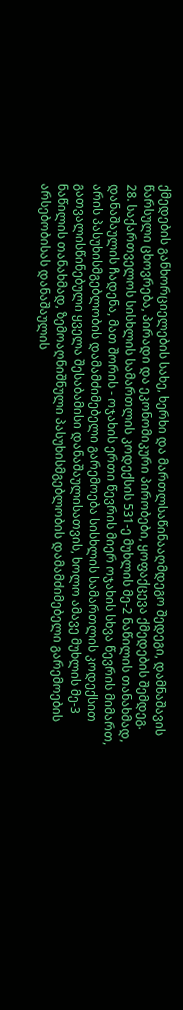ქმედების განხორციელების სახე, ხერხი და მართლსაწინააღმდეგო შედეგი, დამნაშავის წარსული ცხოვრება, პირადი და ეკონომიკური პირობები, ყოფაქცევა ქმედების შემდეგ.
28. საქართველოს სისხლის სამართლის კოდექსის 531-ე მუხლის მე-2 ნაწილის თანახმად, დანაშაულის ჩადენა, მათ შორის - ოჯახის ერთი წევრის მიერ ოჯახის სხვა წევრის მიმართ, არის პასუხისმგებლობის დამამძიმებელი გარემოება სისხლის სამართლის კოდექსით გათვალისწინებული ყველა შესაბამისი დანაშაულისათვის, ხოლო ამავე მუხლის მე-3 ნაწილის თანახმად, ზემოაღნიშნული პასუხისმგებლობის დამამძიმებელი გარემოების არსებობისას დანაშაულის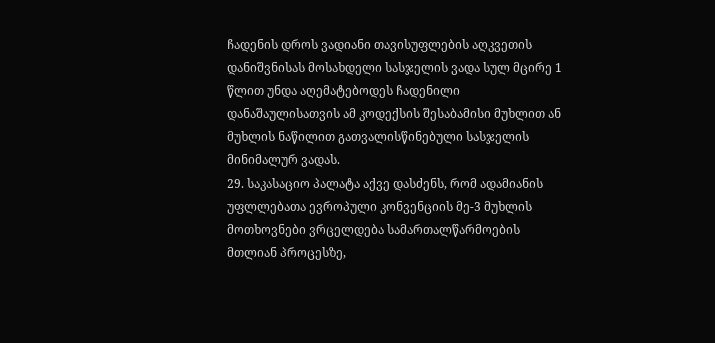ჩადენის დროს ვადიანი თავისუფლების აღკვეთის დანიშვნისას მოსახდელი სასჯელის ვადა სულ მცირე 1 წლით უნდა აღემატებოდეს ჩადენილი დანაშაულისათვის ამ კოდექსის შესაბამისი მუხლით ან მუხლის ნაწილით გათვალისწინებული სასჯელის მინიმალურ ვადას.
29. საკასაციო პალატა აქვე დასძენს, რომ ადამიანის უფლლებათა ევროპული კონვენციის მე-3 მუხლის მოთხოვნები ვრცელდება სამართალწარმოების მთლიან პროცესზე,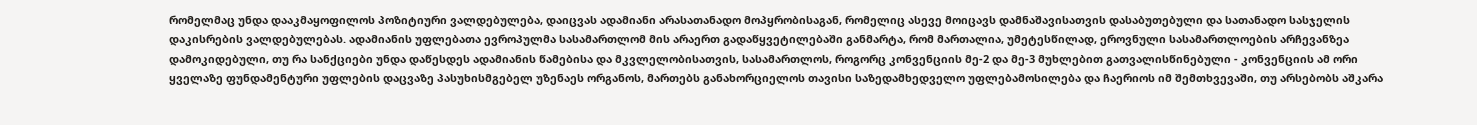რომელმაც უნდა დააკმაყოფილოს პოზიტიური ვალდებულება, დაიცვას ადამიანი არასათანადო მოპყრობისაგან, რომელიც ასევე მოიცავს დამნაშავისათვის დასაბუთებული და სათანადო სასჯელის დაკისრების ვალდებულებას. ადამიანის უფლებათა ევროპულმა სასამართლომ მის არაერთ გადაწყვეტილებაში განმარტა, რომ მართალია, უმეტესწილად, ეროვნული სასამართლოების არჩევანზეა დამოკიდებული, თუ რა სანქციები უნდა დაწესდეს ადამიანის წამებისა და მკვლელობისათვის, სასამართლოს, როგორც კონვენციის მე-2 და მე-3 მუხლებით გათვალისწინებული - კონვენციის ამ ორი ყველაზე ფუნდამენტური უფლების დაცვაზე პასუხისმგებელ უზენაეს ორგანოს, მართებს განახორციელოს თავისი საზედამხედველო უფლებამოსილება და ჩაერიოს იმ შემთხვევაში, თუ არსებობს აშკარა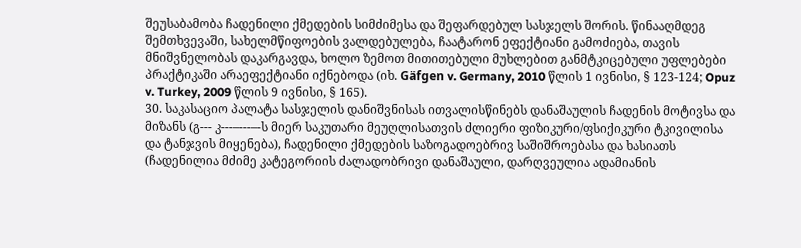შეუსაბამობა ჩადენილი ქმედების სიმძიმესა და შეფარდებულ სასჯელს შორის. წინააღმდეგ შემთხვევაში, სახელმწიფოების ვალდებულება, ჩაატარონ ეფექტიანი გამოძიება, თავის მნიშვნელობას დაკარგავდა, ხოლო ზემოთ მითითებული მუხლებით განმტკიცებული უფლებები პრაქტიკაში არაეფექტიანი იქნებოდა (იხ. Gäfgen v. Germany, 2010 წლის 1 ივნისი, § 123-124; Opuz v. Turkey, 2009 წლის 9 ივნისი, § 165).
30. საკასაციო პალატა სასჯელის დანიშვნისას ითვალისწინებს დანაშაულის ჩადენის მოტივსა და მიზანს (გ--- კ---–---–-ს მიერ საკუთარი მეუღლისათვის ძლიერი ფიზიკური/ფსიქიკური ტკივილისა და ტანჯვის მიყენება), ჩადენილი ქმედების საზოგადოებრივ საშიშროებასა და ხასიათს (ჩადენილია მძიმე კატეგორიის ძალადობრივი დანაშაული, დარღვეულია ადამიანის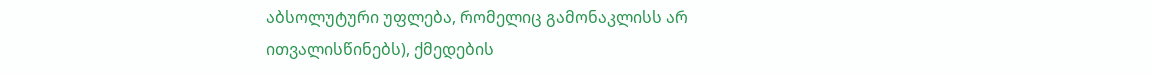აბსოლუტური უფლება, რომელიც გამონაკლისს არ ითვალისწინებს), ქმედების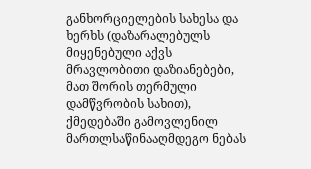განხორციელების სახესა და ხერხს (დაზარალებულს მიყენებული აქვს მრავლობითი დაზიანებები, მათ შორის თერმული დამწვრობის სახით), ქმედებაში გამოვლენილ მართლსაწინააღმდეგო ნებას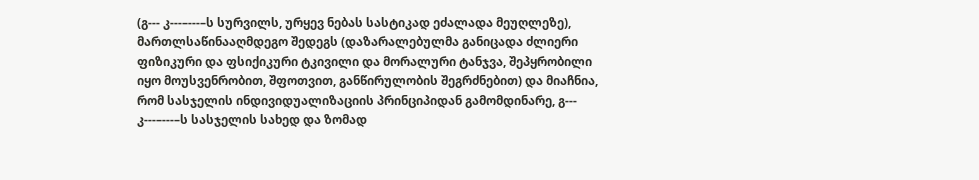(გ--- კ---–---–ს სურვილს, ურყევ ნებას სასტიკად ეძალადა მეუღლეზე), მართლსაწინააღმდეგო შედეგს (დაზარალებულმა განიცადა ძლიერი ფიზიკური და ფსიქიკური ტკივილი და მორალური ტანჯვა, შეპყრობილი იყო მოუსვენრობით, შფოთვით, განწირულობის შეგრძნებით) და მიაჩნია, რომ სასჯელის ინდივიდუალიზაციის პრინციპიდან გამომდინარე, გ--- კ---–---–ს სასჯელის სახედ და ზომად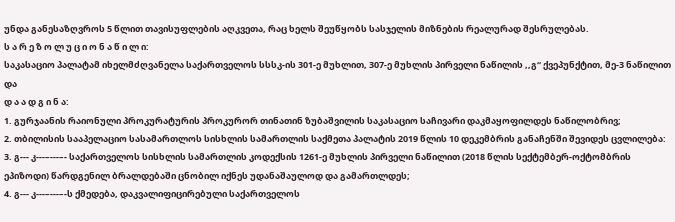უნდა განესაზღვროს 5 წლით თავისუფლების აღკვეთა, რაც ხელს შეუწყობს სასჯელის მიზნების რეალურად შესრულებას.
ს ა რ ე ზ ო ლ უ ც ი ო ნ ა წ ი ლ ი:
საკასაციო პალატამ იხელმძღვანელა საქართველოს სსსკ-ის 301-ე მუხლით, 307-ე მუხლის პირველი ნაწილის ,,გ“ ქვეპუნქტით, მე-3 ნაწილით და
დ ა ა დ გ ი ნ ა:
1. გურჯაანის რაიონული პროკურატურის პროკურორ თინათინ ზუბაშვილის საკასაციო საჩივარი დაკმაყოფილდეს ნაწილობრივ;
2. თბილისის სააპელაციო სასამართლოს სისხლის სამართლის საქმეთა პალატის 2019 წლის 10 დეკემბრის განაჩენში შევიდეს ცვლილება:
3. გ--- კ---–---–- საქართველოს სისხლის სამართლის კოდექსის 1261-ე მუხლის პირველი ნაწილით (2018 წლის სექტემბერ-ოქტომბრის ეპიზოდი) წარდგენილ ბრალდებაში ცნობილ იქნეს უდანაშაულოდ და გამართლდეს;
4. გ--- კ---–---–-ს ქმედება, დაკვალიფიცირებული საქართველოს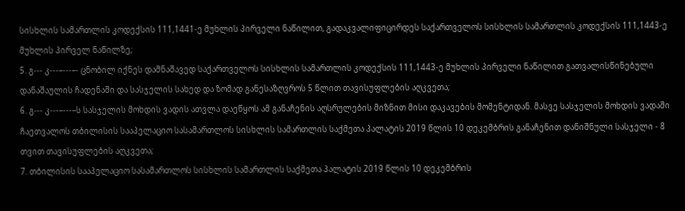სისხლის სამართლის კოდექსის 111,1441-ე მუხლის პირველი ნაწილით, გადაკვალიფიცირდეს საქართველოს სისხლის სამართლის კოდექსის 111,1443-ე მუხლის პირველ ნაწილზე;
5. გ--- კ---–---–- ცნობილ იქნეს დამნაშავედ საქართველოს სისხლის სამართლის კოდექსის 111,1443-ე მუხლის პირველი ნაწილით გათვალისწინებული დანაშაულის ჩადენაში და სასჯელის სახედ და ზომად განესაზღვროს 5 წლით თავისუფლების აღკვეთა;
6. გ--- კ---–---–ს სასჯელის მოხდის ვადის ათვლა დაეწყოს ამ განაჩენის აღსრულების მიზნით მისი დაკავების მომენტიდან. მასვე სასჯელის მოხდის ვადაში ჩაეთვალოს თბილისის სააპელაციო სასამართლოს სისხლის სამართლის საქმეთა პალატის 2019 წლის 10 დეკემბრის განაჩენით დანიშნული სასჯელი - 8 თვით თავისუფლების აღკვეთა;
7. თბილისის სააპელაციო სასამართლოს სისხლის სამართლის საქმეთა პალატის 2019 წლის 10 დეკემბრის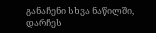განაჩენი სხვა ნაწილში, დარჩეს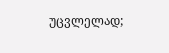უცვლელად;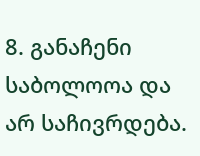8. განაჩენი საბოლოოა და არ საჩივრდება.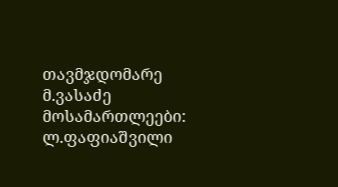თავმჯდომარე მ.ვასაძე
მოსამართლეები: ლ.ფაფიაშვილი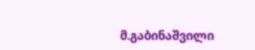მ.გაბინაშვილი